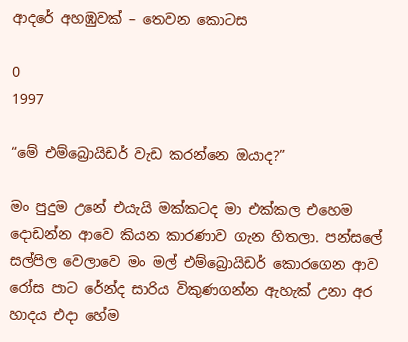ආදරේ අහඹුවක් – තෙවන කොටස

0
1997

“මේ එම්බ්‍රොයිඩර් වැඩ කරන්නෙ ඔයාද?”

මං පුදුම උනේ එයැයි මක්කටද මා එක්කල එහෙම දොඩන්න ආවෙ කියන කාරණාව ගැන හිතලා. පන්සලේ සල්පිල වෙලාවෙ මං මල් එම්බ්‍රොයිඩර් කොරගෙන ආව රෝස පාට රේන්ද සාරිය විකුණගන්න ඇහැක් උනා අර හාදය එදා හේම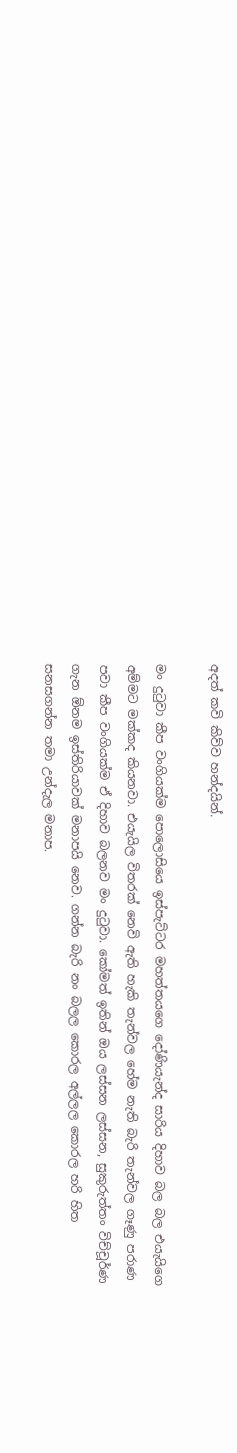අදත් කවි කිව්ව හන්දයින්.

මං දුටුවා කීප වංගියක්ම පොලොසියෙ ඉස්පැට්ටර මහත්තයගෙ දෝණියැන්ද සාරිය දිහාව බල බල එයැයිගෙ අම්මට මක්කද කියනවා. එයැයිල විතරක් නෙවි ඇති හැකි තැන්වල හේම නැති බැරි තැන්වල ගෑණු පරාණ පවා කීප වංගියක්ම ඒ දිහාව බලනව මං දුටුවා. කෝමත් ඉතින් ඔය ලස්සන ලස්සන, සුකුරුත්තං විච්චූර්ණ ගැන ඕනම ඉස්තිරියාවක් මනාපයි නෙව. ගන්න බැරි නං බලල කොරල අල්ලල කොරල හරි හිත සනසගන්න තමා උන්දැල මනාප.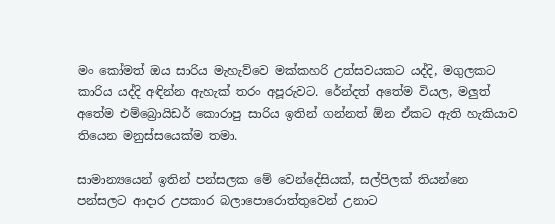මං කෝමත් ඔය සාරිය මැහැව්වෙ මක්කහරි උත්සවයකට යද්දි, මගුලකට කාරිය යද්දි අඳින්න ඇහැක් තරං අපූරුවට. රේන්දත් අතේම වියල, මලුත් අතේම එම්බ්‍රොයිඩර් කොරාපු සාරිය ඉතින් ගන්නත් ඕන ඒකට ඇති හැකියාව තියෙන මනුස්සයෙක්ම තමා.

සාමාන්‍යයෙන් ඉතින් පන්සලක මේ වෙන්දේසියක්, සල්පිලක් තියන්නෙ පන්සලට ආදාර උපකාර බලාපොරොත්තුවෙන් උනාට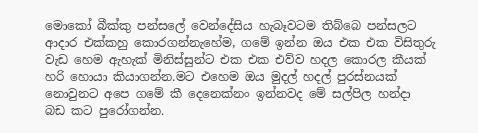මොකෝ බීක්කු පන්සලේ වෙන්දේසිය හැබෑවටම තිබ්බෙ පන්සලට ආදාර එක්කහු කොරගන්නැහේම, ගමේ ඉන්න ඔය එක එක විසිතුරු වැඩ හෙම ඇහැක් මිනිස්සුන්ට එක එක එව්ව හදල කොරල කීයක් හරි හොයා කියාගන්න.මට එහෙම ඔය මුදල් හදල් පුරස්නයක් නොවුනට අපෙ ගමේ කී දෙනෙක්නං ඉන්නවද මේ සල්පිල හන්දා බඩ කට පුරෝගන්න.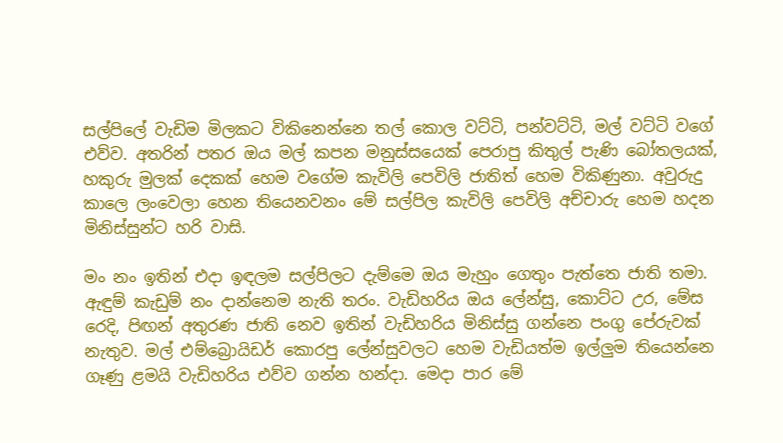සල්පිලේ වැඩිම මිලකට විකිනෙන්නෙ තල් කොල වට්ටි, පන්වට්ටි, මල් වට්ටි වගේ එව්ව. අතරින් පතර ඔය මල් කපන මනුස්සයෙක් පෙරාපු කිතුල් පැණි බෝතලයක්, හකුරු මුලක් දෙකක් හෙම වගේම කැවිලි පෙවිලි ජාතිත් හෙම විකිණුනා. අවුරුදු කාලෙ ලංවෙලා හෙන තියෙනවනං මේ සල්පිල කැවිලි පෙවිලි අච්චාරු හෙම හදන මිනිස්සුන්ට හරි වාසි.

මං නං ඉතින් එදා ඉඳලම සල්පිලට දැම්මෙ ඔය මැහුං ගෙතුං පැත්තෙ ජාති තමා. ඇඳුම් කැඩුම් නං දාන්නෙම නැති තරං. වැඩිහරිය ඔය ලේන්සු, කොට්ට උර, මේස රෙදි, පිඟන් අතුරණ ජාති නෙව ඉතින් වැඩිහරිය මිනිස්සු ගන්නෙ පංගු පේරුවක් නැතුව. මල් එම්බ්‍රොයිඩර් කොරපු ලේන්සුවලට හෙම වැඩියත්ම ඉල්ලුම තියෙන්නෙ ගෑණු ළමයි වැඩිහරිය එව්ව ගන්න හන්දා. මෙදා පාර මේ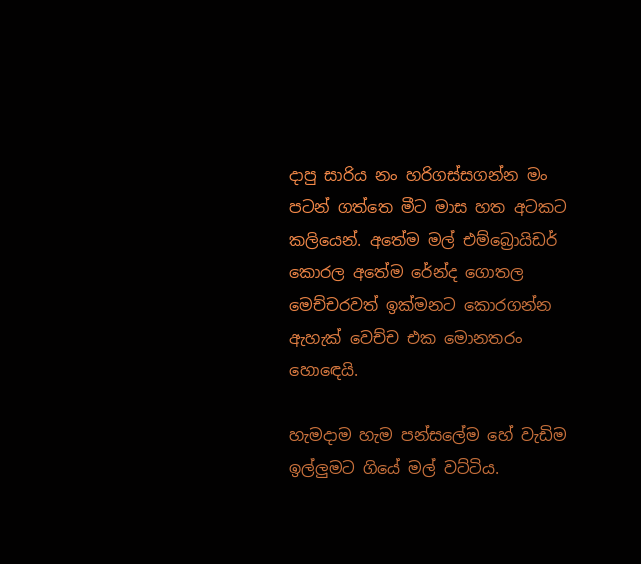දාපු සාරිය නං හරිගස්සගන්න මං පටන් ගත්තෙ මීට මාස හත අටකට කලියෙන්. අතේම මල් එම්බ්‍රොයිඩර් කොරල අතේම රේන්ද ගොතල මෙච්චරවත් ඉක්මනට කොරගන්න ඇහැක් වෙච්ච එක මොනතරං හොඳෙයි.

හැමදාම හැම පන්සලේම හේ වැඩිම ඉල්ලුමට ගියේ මල් වට්ටිය.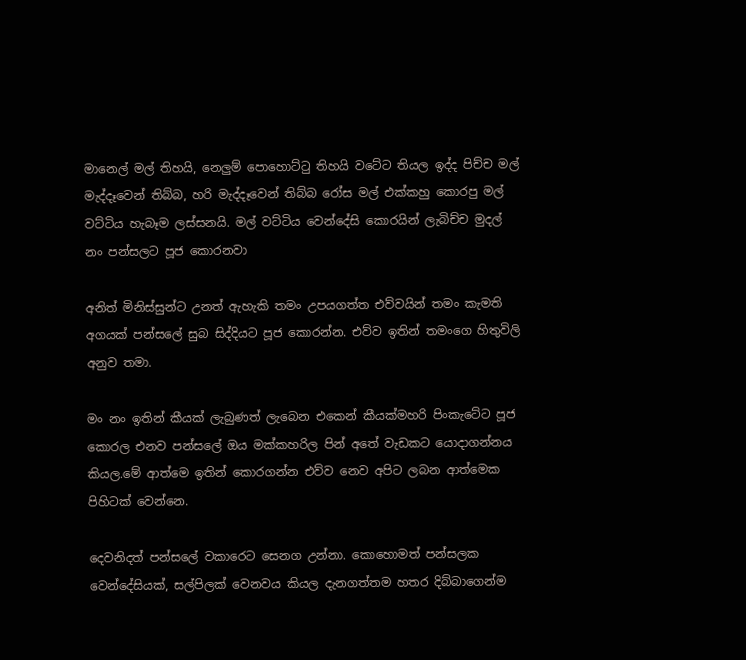මානෙල් මල් තිහයි, නෙලුම් පොහොට්ටු තිහයි වටේට තියල ඉද්ද පිච්ච මල් මැද්දෑවෙන් තිබ්බ, හරි මැද්දෑවෙන් තිබ්බ රෝස මල් එක්කහු කොරපු මල් වට්ටිය හැබෑම ලස්සනයි. මල් වට්ටිය වෙන්දේසි කොරයින් ලැබිච්ච මුදල් නං පන්සලට පූජ කොරනවා

අනිත් මිනිස්සුන්ට උනත් ඇහැකි තමං උපයගත්ත එව්වයින් තමං කැමති අගයක් පන්සලේ සුබ සිද්දියට පූජ කොරන්න. එව්ව ඉතින් තමංගෙ හිතුවිලි අනුව තමා.

මං නං ඉතින් කීයක් ලැබුණත් ලැබෙන එකෙන් කීයක්මහරි පිංකැටේට පූජ කොරල එනව පන්සලේ ඔය මක්කහරිල පින් අතේ වැඩකට යොදාගන්නය කියල.මේ ආත්මෙ ඉතින් කොරගන්න එව්ව නෙව අපිට ලබන ආත්මෙක පිහිටක් වෙන්නෙ.

දෙවනිදත් පන්සලේ වකාරෙට සෙනග උන්නා. කොහොමත් පන්සලක වෙන්දේසියක්, සල්පිලක් වෙනවය කියල දැනගත්තම හතර දිබ්බාගෙන්ම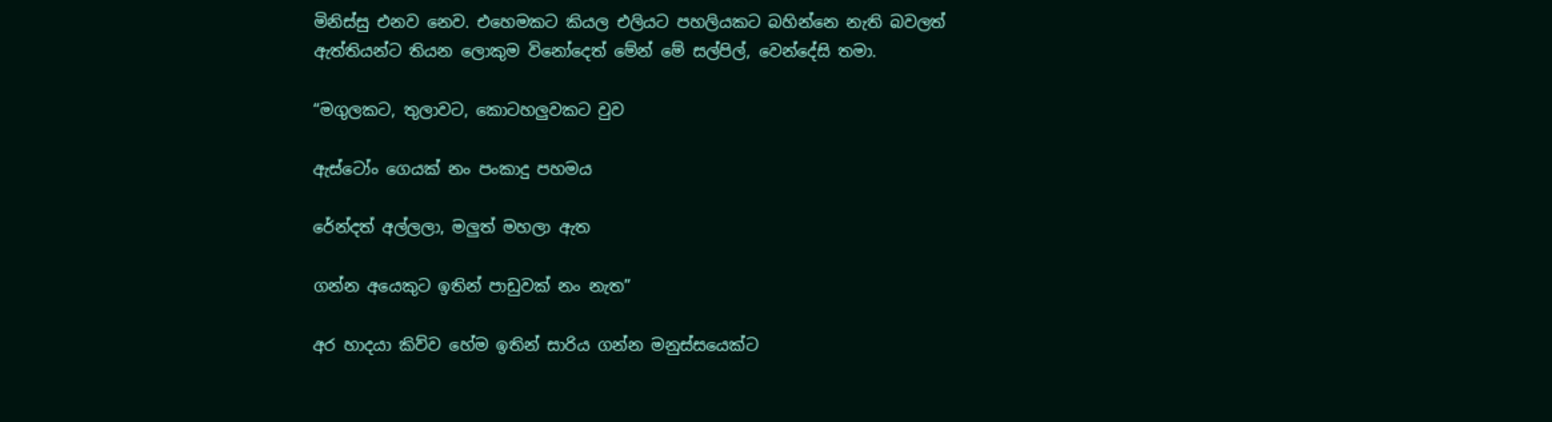මිනිස්සු එනව නෙව. එහෙමකට කියල එලියට පහලියකට බහින්නෙ නැති බවලත් ඇත්තියන්ට තියන ලොකුම විනෝදෙත් මේන් මේ සල්පිල්, වෙන්දේසි තමා.

“මගුලකට, තුලාවට, කොටහලුවකට වුව

ඇස්ටෝං ගෙයක් නං පංකාදු පහමය

රේන්දත් අල්ලලා, මලුත් මහලා ඇත

ගන්න අයෙකුට ඉතින් පාඩුවක් නං නැත”

අර හාදයා කිව්ව හේම ඉතින් සාරිය ගන්න මනුස්සයෙක්ට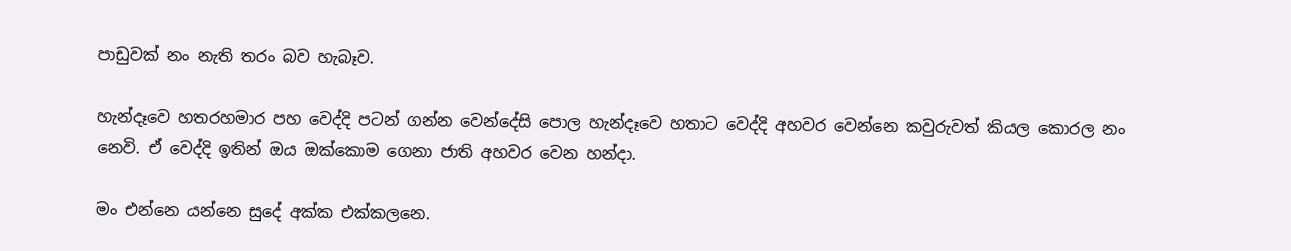පාඩුවක් නං නැති තරං බව හැබෑව.

හැන්දෑවෙ හතරහමාර පහ වෙද්දි පටන් ගන්න වෙන්දේසි පොල හැන්දෑවෙ හතාට වෙද්දි අහවර වෙන්නෙ කවුරුවත් කියල කොරල නං නෙවි. ඒ වෙද්දි ඉතින් ඔය ඔක්කොම ගෙනා ජාති අහවර වෙන හන්දා.

මං එන්නෙ යන්නෙ සුදේ අක්ක එක්කලනෙ.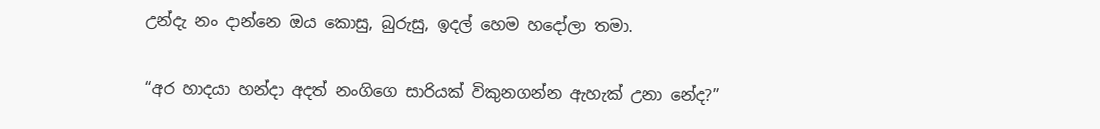උන්දැ නං දාන්නෙ ඔය කොසු, බුරුසු, ඉදල් හෙම හදෝලා තමා.

“අර හාදයා හන්දා අදත් නංගිගෙ සාරියක් විකුනගන්න ඇහැක් උනා නේද?”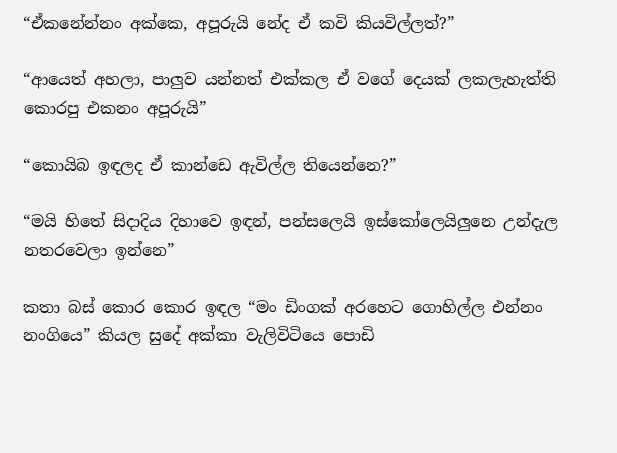“ඒකනේන්නං අක්කෙ, අපූරුයි නේද ඒ කවි කියවිල්ලත්?”

“ආයෙත් අහලා, පාලුව යන්නත් එක්කල ඒ වගේ දෙයක් ලකලැහැත්ති කොරපු එකනං අපූරුයි”

“කොයිබ ඉඳලද ඒ කාන්ඩෙ ඇවිල්ල තියෙන්නෙ?”

“මයි හිතේ සිදාදිය දිහාවෙ ඉඳන්, පන්සලෙයි ඉස්කෝලෙයිලුනෙ උන්දැල නතරවෙලා ඉන්නෙ”

කතා බස් කොර කොර ඉඳල “මං ඩිංගක් අරහෙට ගොහිල්ල එන්නං නංගියෙ” කියල සුදේ අක්කා වැලිවිටියෙ පොඩි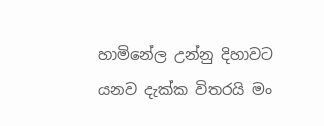හාමිනේල උන්නු දිහාවට යනව දැක්ක විතරයි මං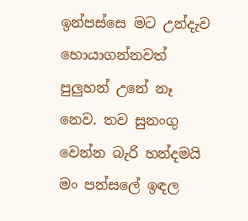ඉන්පස්සෙ මට උන්දැව හොයාගන්නවත් පුලුහන් උනේ නෑ නෙව. තව සුනංගු වෙන්න බැරි හන්දමයි මං පන්සලේ ඉඳල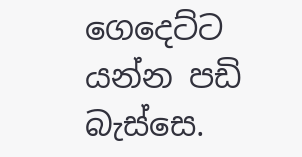ගෙදෙට්ට යන්න පඩි බැස්සෙ.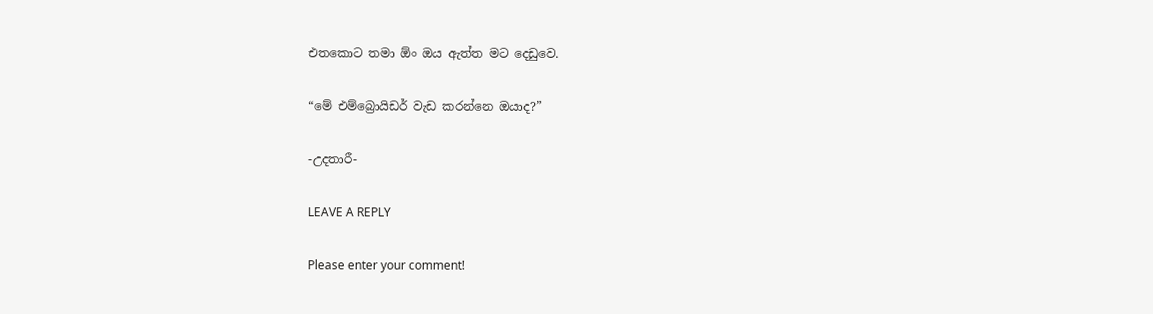එතකොට තමා ඕං ඔය ඇත්ත මට දෙඩුවෙ.

“මේ එම්බ්‍රොයිඩර් වැඩ කරන්නෙ ඔයාද?”

-උදතාරී-

LEAVE A REPLY

Please enter your comment!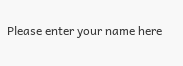Please enter your name here